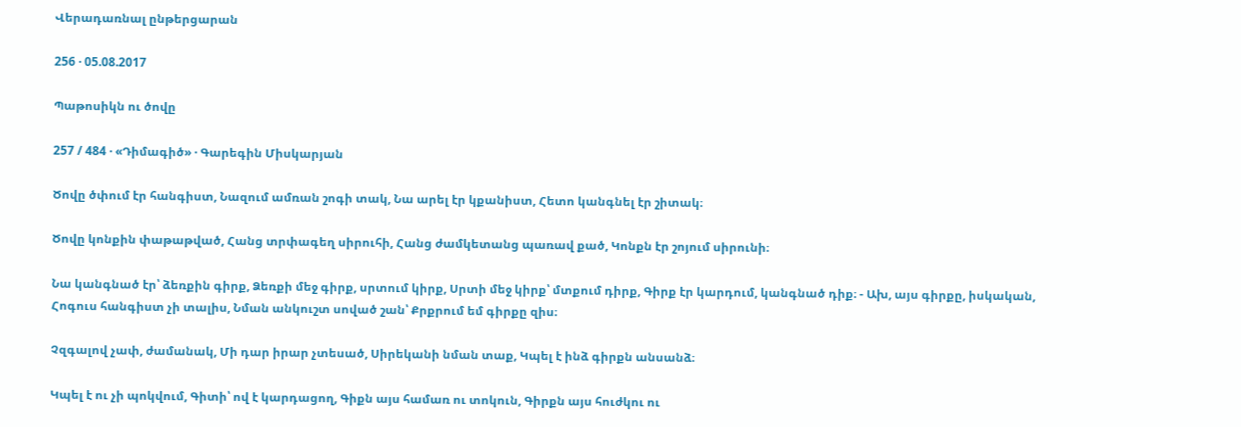Վերադառնալ ընթերցարան

256 · 05.08.2017

Պաթոսիկն ու ծովը

257 / 484 · «Դիմագիծ» · Գարեգին Միսկարյան

Ծովը ծփում էր հանգիստ, Նազում ամռան շոգի տակ, Նա արել էր կքանիստ, Հետո կանգնել էր շիտակ։

Ծովը կոնքին փաթաթված, Հանց տրփագեղ սիրուհի, Հանց ժամկետանց պառավ քած, Կոնքն էր շոյում սիրունի։

Նա կանգնած էր՝ ձեռքին գիրք, Ձեռքի մեջ գիրք, սրտում կիրք, Սրտի մեջ կիրք՝ մտքում դիրք, Գիրք էր կարդում, կանգնած դիք։ - Ախ, այս գիրքը, իսկական, Հոգուս հանգիստ չի տալիս, Նման անկուշտ սոված շան՝ Քրքրում եմ գիրքը զիս։

Չզգալով չափ, ժամանակ, Մի դար իրար չտեսած, Սիրեկանի նման տաք, Կպել է ինձ գիրքն անսանձ։

Կպել է ու չի պոկվում, Գիտի՝ ով է կարդացող, Գիքն այս համառ ու տոկուն, Գիրքն այս հուժկու ու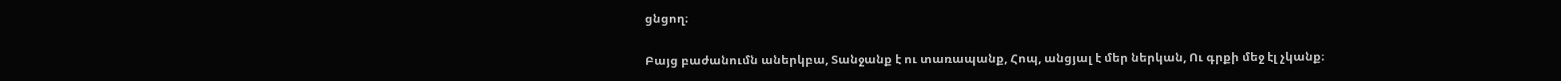ցնցող։

Բայց բաժանումն աներկբա, Տանջանք է ու տառապանք, Հոպ, անցյալ է մեր ներկան, Ու գրքի մեջ էլ չկանք։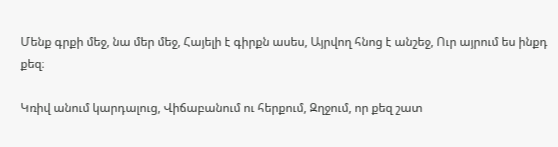Մենք գրքի մեջ, նա մեր մեջ, Հայելի է գիրքն ասես, Այրվող հնոց է անշեջ, Ուր այրում ես ինքդ քեզ։

Կռիվ անում կարդալուց, Վիճաբանում ու հերքում, Զղջում, որ քեզ շատ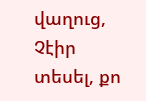վաղուց, Չէիր տեսել, քո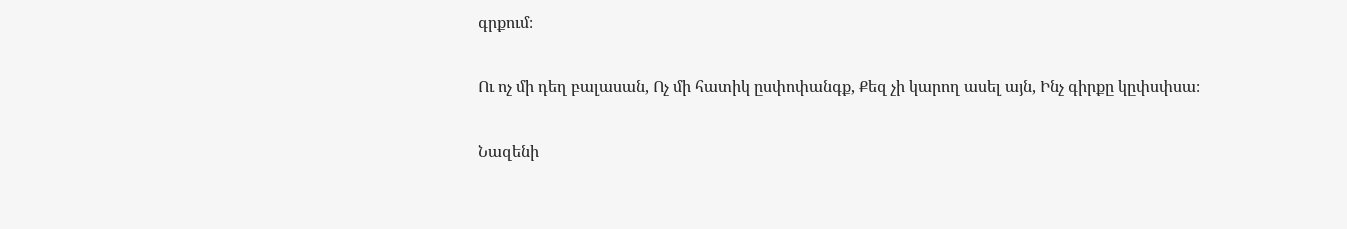գրքում։

Ու ոչ մի դեղ բալասան, Ոչ մի հատիկ ըսփոփանգք, Քեզ չի կարող ասել այն, Ինչ գիրքը կըփսփսա։

Նազենի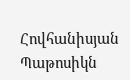Հովհանիսյան Պաթոսիկն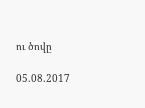ու ծովը

05.08.2017